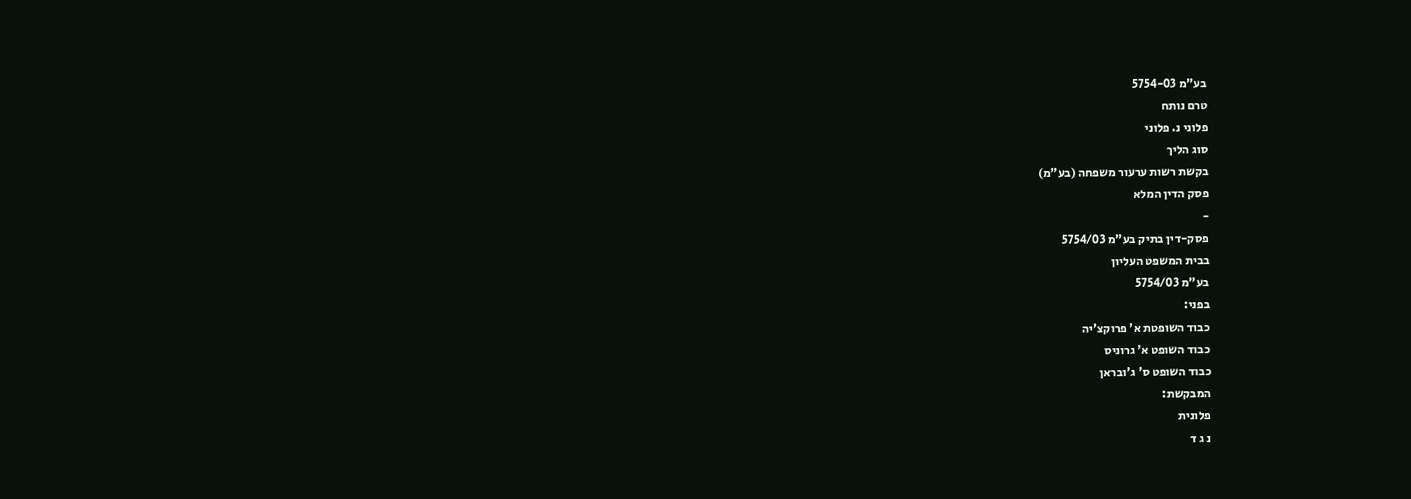בע"מ 5754-03
טרם נותח
פלוני נ. פלוני
סוג הליך
בקשת רשות ערעור משפחה (בע"מ)
פסק הדין המלא
-
פסק-דין בתיק בע"מ 5754/03
בבית המשפט העליון
בע"מ 5754/03
בפני:
כבוד השופטת א' פרוקצ'יה
כבוד השופט א' גרוניס
כבוד השופט ס' ג'ובראן
המבקשת:
פלונית
נ ג ד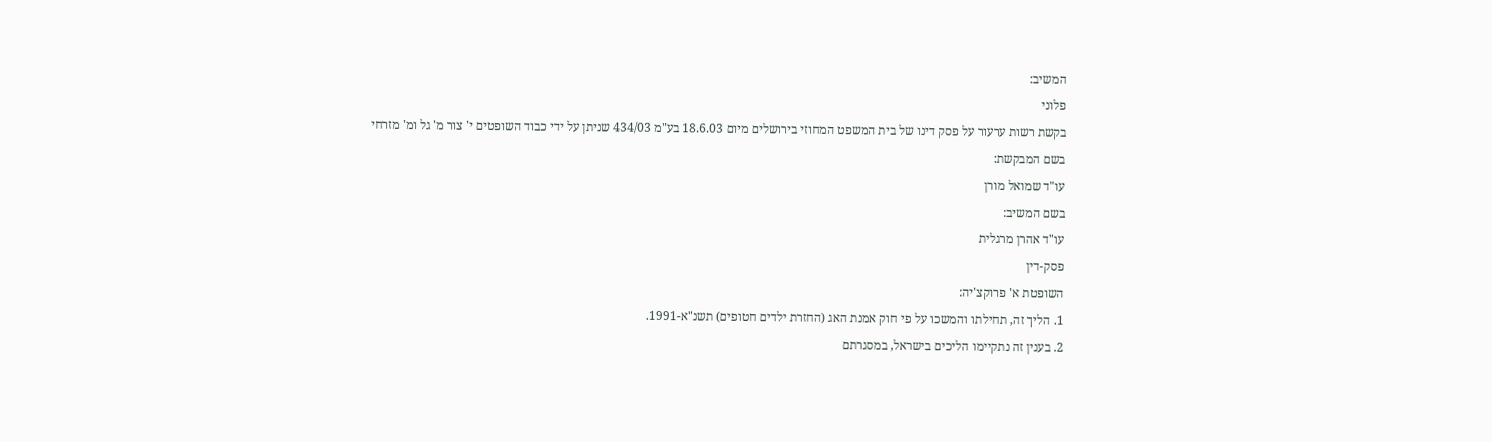המשיב:
פלוני
בקשת רשות ערעור על פסק דינו של בית המשפט המחוזי בירושלים מיום 18.6.03 בע"מ 434/03 שניתן על ידי כבוד השופטים י' צור מ' גל ומ' מזרחי
בשם המבקשת:
עו"ד שמואל מורן
בשם המשיב:
עו"ד אהרן מרגלית
פסק-דין
השופטת א' פרוקצ'יה:
1. הליך זה, תחילתו והמשכו על פי חוק אמנת האג (החזרת ילדים חטופים) תשנ"א-1991.
2. בענין זה נתקיימו הליכים בישראל, במסגרתם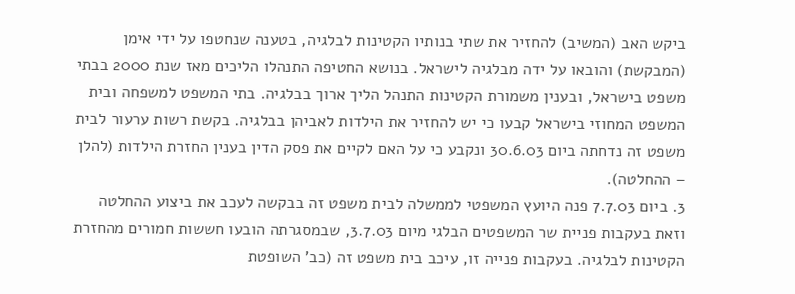ביקש האב (המשיב) להחזיר את שתי בנותיו הקטינות לבלגיה, בטענה שנחטפו על ידי אימן (המבקשת) והובאו על ידה מבלגיה לישראל. בנושא החטיפה התנהלו הליכים מאז שנת 2000 בבתי משפט בישראל, ובענין משמורת הקטינות התנהל הליך ארוך בבלגיה. בתי המשפט למשפחה ובית המשפט המחוזי בישראל קבעו כי יש להחזיר את הילדות לאביהן בבלגיה. בקשת רשות ערעור לבית משפט זה נדחתה ביום 30.6.03 ונקבע כי על האם לקיים את פסק הדין בענין החזרת הילדות (להלן – ההחלטה).
3. ביום 7.7.03 פנה היועץ המשפטי לממשלה לבית משפט זה בבקשה לעכב את ביצוע ההחלטה וזאת בעקבות פניית שר המשפטים הבלגי מיום 3.7.03, שבמסגרתה הובעו חששות חמורים מהחזרת הקטינות לבלגיה. בעקבות פנייה זו, עיכב בית משפט זה (כב' השופטת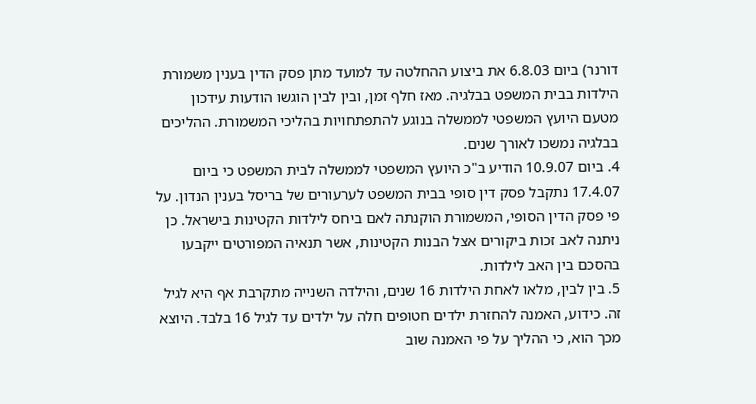דורנר) ביום 6.8.03 את ביצוע ההחלטה עד למועד מתן פסק הדין בענין משמורת הילדות בבית המשפט בבלגיה. מאז חלף זמן, ובין לבין הוגשו הודעות עידכון מטעם היועץ המשפטי לממשלה בנוגע להתפתחויות בהליכי המשמורת. ההליכים בבלגיה נמשכו לאורך שנים.
4. ביום 10.9.07 הודיע ב"כ היועץ המשפטי לממשלה לבית המשפט כי ביום 17.4.07 נתקבל פסק דין סופי בבית המשפט לערעורים של בריסל בענין הנדון. על פי פסק הדין הסופי, המשמורת הוקנתה לאם ביחס לילדות הקטינות בישראל. כן ניתנה לאב זכות ביקורים אצל הבנות הקטינות, אשר תנאיה המפורטים ייקבעו בהסכם בין האב לילדות.
5. בין לבין, מלאו לאחת הילדות 16 שנים, והילדה השנייה מתקרבת אף היא לגיל זה. כידוע, האמנה להחזרת ילדים חטופים חלה על ילדים עד לגיל 16 בלבד. היוצא מכך הוא, כי ההליך על פי האמנה שוב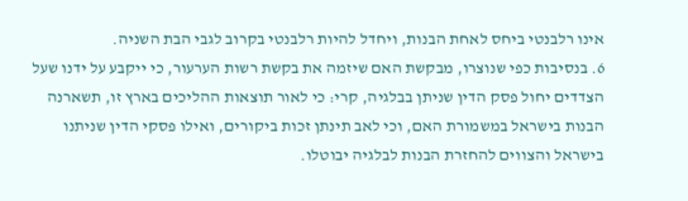אינו רלבנטי ביחס לאחת הבנות, ויחדל להיות רלבנטי בקרוב לגבי הבת השניה.
6. בנסיבות כפי שנוצרו, מבקשת האם שיזמה את בקשת רשות הערעור, כי ייקבע על ידנו שעל הצדדים יחול פסק הדין שניתן בבלגיה, קרי: כי לאור תוצאות ההליכים בארץ זו, תשארנה הבנות בישראל במשמורת האם, וכי לאב תינתן זכות ביקורים, ואילו פסקי הדין שניתנו בישראל והצווים להחזרת הבנות לבלגיה יבוטלו.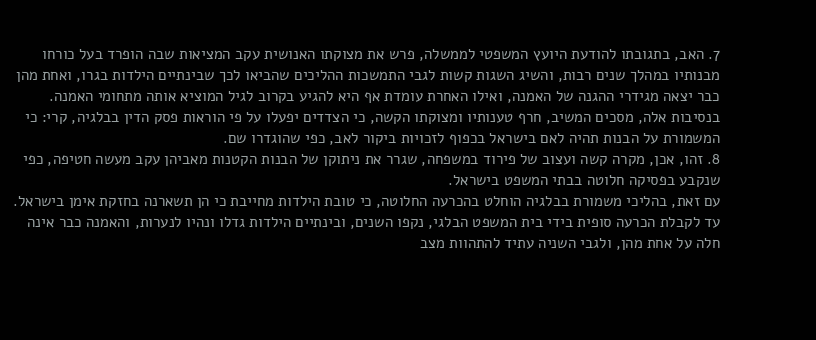7. האב, בתגובתו להודעת היועץ המשפטי לממשלה, פרש את מצוקתו האנושית עקב המציאות שבה הופרד בעל כורחו מבנותיו במהלך שנים רבות, והשיג השגות קשות לגבי התמשכות ההליכים שהביאו לכך שבינתיים הילדות בגרו, ואחת מהן כבר יצאה מגידרי ההגנה של האמנה, ואילו האחרת עומדת אף היא להגיע בקרוב לגיל המוציא אותה מתחומי האמנה.
בנסיבות אלה, מסכים המשיב, חרף טענותיו ומצוקתו הקשה, כי הצדדים יפעלו על פי הוראות פסק הדין בבלגיה, קרי: כי המשמורת על הבנות תהיה לאם בישראל בכפוף לזכויות ביקור לאב, כפי שהוגדרו שם.
8. זהו, אכן, מקרה קשה ועצוב של פירוד במשפחה, שגרר את ניתוקן של הבנות הקטנות מאביהן עקב מעשה חטיפה, כפי שנקבע בפסיקה חלוטה בבתי המשפט בישראל.
עם זאת, בהליכי משמורת בבלגיה הוחלט בהכרעה החלוטה, כי טובת הילדות מחייבת כי הן תשארנה בחזקת אימן בישראל. עד לקבלת הכרעה סופית בידי בית המשפט הבלגי, נקפו השנים, ובינתיים הילדות גדלו ונהיו לנערות, והאמנה כבר אינה חלה על אחת מהן, ולגבי השניה עתיד להתהוות מצב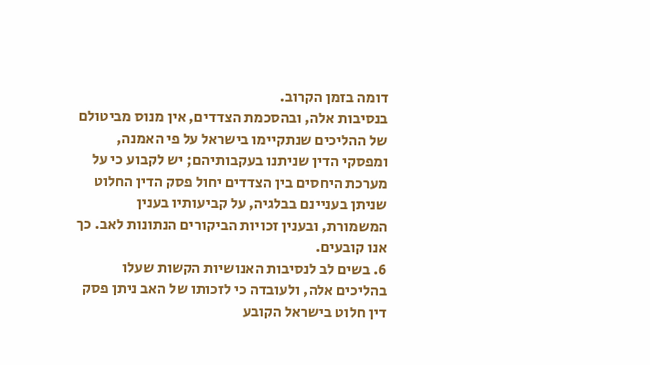דומה בזמן הקרוב.
בנסיבות אלה, ובהסכמת הצדדים, אין מנוס מביטולם של ההליכים שנתקיימו בישראל על פי האמנה, ומפסקי הדין שניתנו בעקבותיהם; יש לקבוע כי על מערכת היחסים בין הצדדים יחול פסק הדין החלוט שניתן בעניינם בבלגיה, על קביעותיו בענין המשמורת, ובענין זכויות הביקורים הנתונות לאב. כך אנו קובעים.
6. בשים לב לנסיבות האנושיות הקשות שעלו בהליכים אלה, ולעובדה כי לזכותו של האב ניתן פסק דין חלוט בישראל הקובע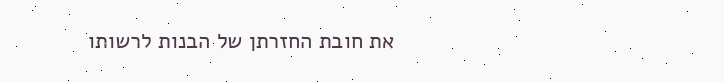את חובת החזרתן של הבנות לרשותו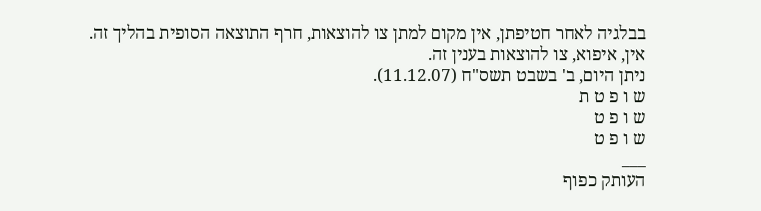בבלגיה לאחר חטיפתן, אין מקום למתן צו להוצאות, חרף התוצאה הסופית בהליך זה.
אין, איפוא, צו להוצאות בענין זה.
ניתן היום, ב' בשבט תשס"ח (11.12.07).
ש ו פ ט ת
ש ו פ ט
ש ו פ ט
___
העותק כפוף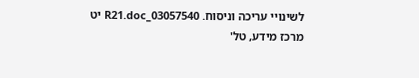לשינויי עריכה וניסוח. 03057540_R21.doc יט
מרכז מידע, טל'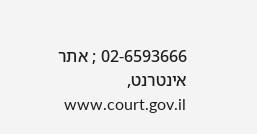02-6593666 ; אתר אינטרנט, www.court.gov.il